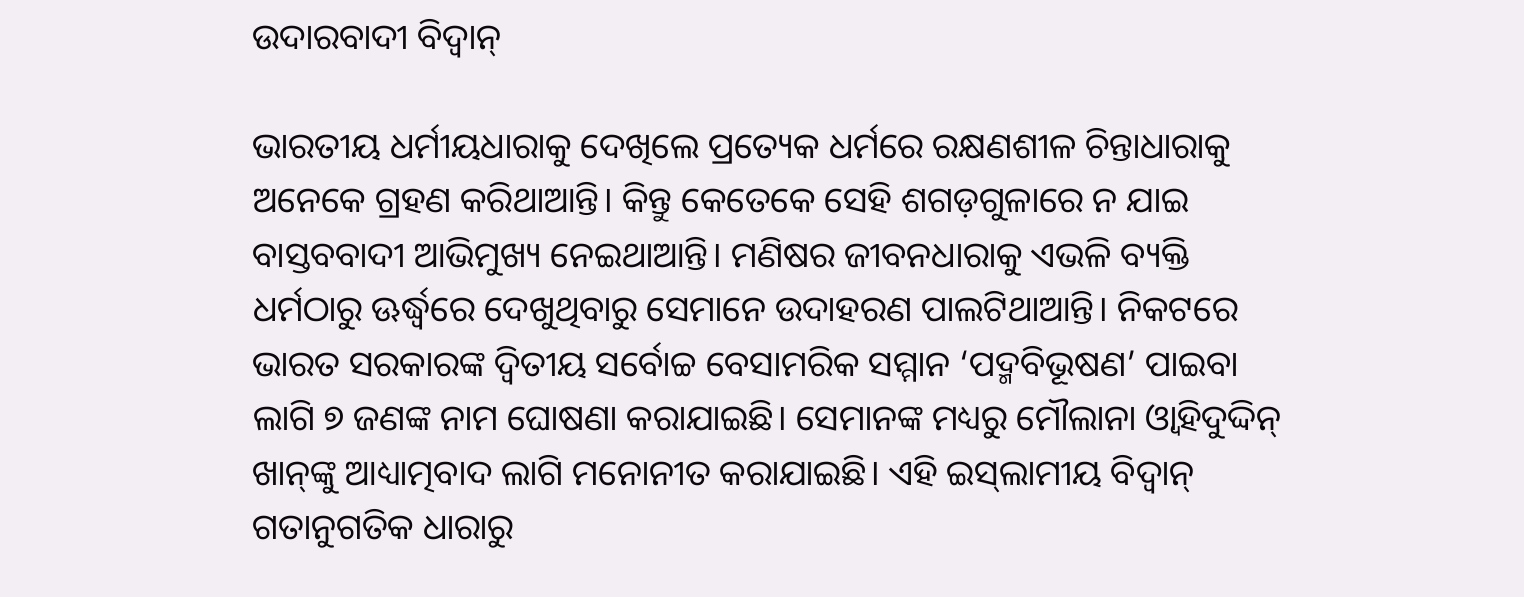ଉଦାରବାଦୀ ବିଦ୍ୱାନ୍‌

ଭାରତୀୟ ଧର୍ମୀୟଧାରାକୁ ଦେଖିଲେ ପ୍ରତ୍ୟେକ ଧର୍ମରେ ରକ୍ଷଣଶୀଳ ଚିନ୍ତାଧାରାକୁ ଅନେକେ ଗ୍ରହଣ କରିଥାଆନ୍ତି। କିନ୍ତୁ କେତେକେ ସେହି ଶଗଡ଼ଗୁଳାରେ ନ ଯାଇ ବାସ୍ତବବାଦୀ ଆଭିମୁଖ୍ୟ ନେଇଥାଆନ୍ତି। ମଣିଷର ଜୀବନଧାରାକୁ ଏଭଳି ବ୍ୟକ୍ତି ଧର୍ମଠାରୁ ଊର୍ଦ୍ଧ୍ୱରେ ଦେଖୁଥିବାରୁ ସେମାନେ ଉଦାହରଣ ପାଲଟିଥାଆନ୍ତି। ନିକଟରେ ଭାରତ ସରକାରଙ୍କ ଦ୍ୱିତୀୟ ସର୍ବୋଚ୍ଚ ବେସାମରିକ ସମ୍ମାନ ‘ପଦ୍ମବିଭୂଷଣ’ ପାଇବା ଲାଗି ୭ ଜଣଙ୍କ ନାମ ଘୋଷଣା କରାଯାଇଛି। ସେମାନଙ୍କ ମଧ୍ୟରୁ ମୌଲାନା ଓ୍ବାହିଦୁଦ୍ଦିନ୍‌ ଖାନ୍‌ଙ୍କୁ ଆଧ୍ୟାତ୍ମବାଦ ଲାଗି ମନୋନୀତ କରାଯାଇଛି। ଏହି ଇସ୍‌ଲାମୀୟ ବିଦ୍ୱାନ୍‌ ଗତାନୁଗତିକ ଧାରାରୁ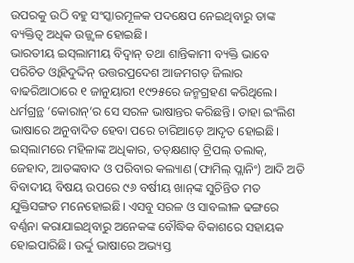ଉପରକୁ ଉଠି ବହୁ ସଂସ୍କାରମୂଳକ ପଦକ୍ଷେପ ନେଇଥିବାରୁ ତାଙ୍କ ବ୍ୟକ୍ତିତ୍ୱ ଅଧିକ ଉଜ୍ଜ୍ୱଳ ହୋଇଛି।
ଭାରତୀୟ ଇସ୍‌ଲାମୀୟ ବିଦ୍ୱାନ୍‌ ତଥା ଶାନ୍ତିକାମୀ ବ୍ୟକ୍ତି ଭାବେ ପରିଚିତ ଓ୍ବାହିଦୁଦ୍ଦିନ୍‌ ଉତ୍ତରପ୍ରଦେଶ ଆଜମଗଡ଼ ଜିଲାର ବାଢରିଆଠାରେ ୧ ଜାନୁୟାରୀ ୧୯୨୫ରେ ଜନ୍ମଗ୍ରହଣ କରିଥିଲେ। ଧର୍ମଗ୍ରନ୍ଥ ‘କୋରାନ୍‌’ର ସେ ସରଳ ଭାଷାନ୍ତର କରିଛନ୍ତି। ତାହା ଇଂଲିଶ ଭାଷାରେ ଅନୁବାଦିତ ହେବା ପରେ ଚାରିଆଡ଼େ ଆଦୃତ ହୋଇଛି। ଇସ୍‌ଲାମରେ ମହିଳାଙ୍କ ଅଧିକାର, ତତ୍‌କ୍ଷଣାତ୍‌ ଟ୍ରିପଲ୍‌ ତଲାକ୍‌, ଜେହାଦ, ଆତଙ୍କବାଦ ଓ ପରିବାର କଲ୍ୟାଣ (ଫାମିଲ୍‌ ପ୍ଲାନିଂ) ଆଦି ଅତି ବିବାଦୀୟ ବିଷୟ ଉପରେ ୯୬ ବର୍ଷୀୟ ଖାନ୍‌ଙ୍କ ସୁଚିନ୍ତିତ ମତ ଯୁକ୍ତିସଙ୍ଗତ ମନେହୋଇଛି। ଏସବୁ ସରଳ ଓ ସାବଲୀଳ ଢଙ୍ଗରେ ବର୍ଣ୍ଣନା କରାଯାଇଥିବାରୁ ଅନେକଙ୍କ ବୌଦ୍ଧିକ ବିକାଶରେ ସହାୟକ ହୋଇପାରିଛି। ଉର୍ଦ୍ଦୁ ଭାଷାରେ ଅଭ୍ୟସ୍ତ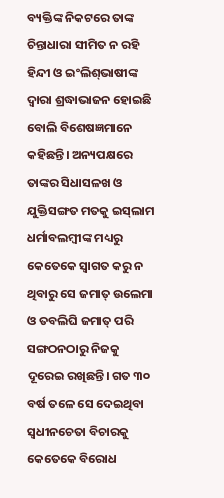ବ୍ୟକ୍ତିଙ୍କ ନିକଟରେ ତାଙ୍କ ଚିନ୍ତାଧାରା ସୀମିତ ନ ରହି ହିନ୍ଦୀ ଓ ଇଂଲିଶ୍‌ଭାଷୀଙ୍କ ଦ୍ୱାରା ଶ୍ରଦ୍ଧାଭାଜନ ହୋଇଛି ବୋଲି ବିଶେଷଜ୍ଞମାନେ କହିଛନ୍ତି। ଅନ୍ୟପକ୍ଷରେ ତାଙ୍କର ସିଧାସଳଖ ଓ ଯୁକ୍ତିସଙ୍ଗତ ମତକୁ ଇସ୍‌ଲାମ ଧର୍ମାବଲମ୍ବୀଙ୍କ ମଧ୍ୟରୁ କେତେକେ ସ୍ବାଗତ କରୁ ନ ଥିବାରୁ ସେ ଜମାତ୍‌ ଉଲେମା ଓ ତବଲିଘି ଜମାତ୍‌ ପରି ସଙ୍ଗଠନଠାରୁ ନିଜକୁ ଦୂରେଇ ରଖିଛନ୍ତି। ଗତ ୩୦ ବର୍ଷ ତଳେ ସେ ଦେଇଥିବା ସ୍ବଧୀନଚେତା ବିଚାରକୁ କେତେକେ ବିରୋଧ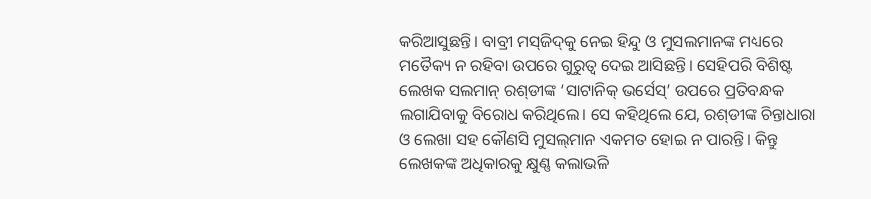କରିଆସୁଛନ୍ତି। ବାବ୍ରୀ ମସ୍‌ଜିଦ୍‌କୁ ନେଇ ହିନ୍ଦୁ ଓ ମୁସଲମାନଙ୍କ ମଧ୍ୟରେ ମତୈକ୍ୟ ନ ରହିବା ଉପରେ ଗୁରୁତ୍ୱ ଦେଇ ଆସିଛନ୍ତି। ସେହିପରି ବିଶିଷ୍ଟ ଲେଖକ ସଲମାନ୍‌ ରଶ୍‌ଡୀଙ୍କ ‘ସାଟାନିକ୍‌ ଭର୍ସେସ୍‌’ ଉପରେ ପ୍ରତିବନ୍ଧକ ଲଗାଯିବାକୁ ବିରୋଧ କରିଥିଲେ। ସେ କହିଥିଲେ ଯେ, ରଶ୍‌ଡୀଙ୍କ ଚିନ୍ତାଧାରା ଓ ଲେଖା ସହ କୌଣସି ମୁସଲ୍‌ମାନ ଏକମତ ହୋଇ ନ ପାରନ୍ତି। କିନ୍ତୁ ଲେଖକଙ୍କ ଅଧିକାରକୁ କ୍ଷୁଣ୍ଣ କଲାଭଳି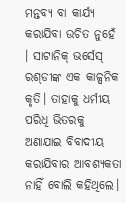ମନ୍ତବ୍ୟ ବା କାର୍ଯ୍ୟ କରାଯିବା ଉଚିତ ନୁହେଁ । ସାଟାନିକ୍‌ ଭର୍ସେସ୍‌ ରଶ୍‌ଡୀଙ୍କ ଏକ କାଳ୍ପନିକ କୃତି। ତାହାକୁ ଧର୍ମୀୟ ପରିଧି ଭିତରକୁ ଅଣାଯାଇ ବିବାଦୀୟ କରାଯିବାର ଆବଶ୍ୟକତା ନାହିଁ ବୋଲି କହିଥିଲେ।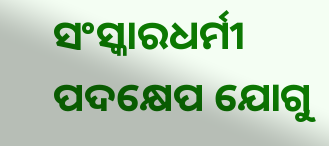ସଂସ୍କାରଧର୍ମୀ ପଦକ୍ଷେପ ଯୋଗୁ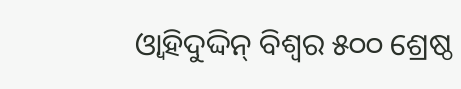ଓ୍ବାହିଦୁଦ୍ଦିନ୍‌ ବିଶ୍ୱର ୫୦୦ ଶ୍ରେଷ୍ଠ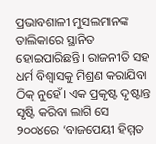ପ୍ରଭାବଶାଳୀ ମୁସଲମାନଙ୍କ ତାଲିକାରେ ସ୍ଥାନିତ ହୋଇପାରିଛନ୍ତି। ରାଜନୀତି ସହ ଧର୍ମ ବିଶ୍ୱାସକୁ ମିଶ୍ରଣ କରାଯିବା ଠିକ୍‌ ନୁହେଁ। ଏକ ପ୍ରକୃଷ୍ଟ ଦୃଷ୍ଟାନ୍ତ ସୃଷ୍ଟି କରିବା ଲାଗି ସେ ୨୦୦୪ରେ ‘ବାଜପେୟୀ ହିମ୍ମତ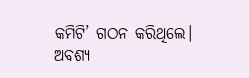କମିଟି’ ଗଠନ କରିଥିଲେ। ଅବଶ୍ୟ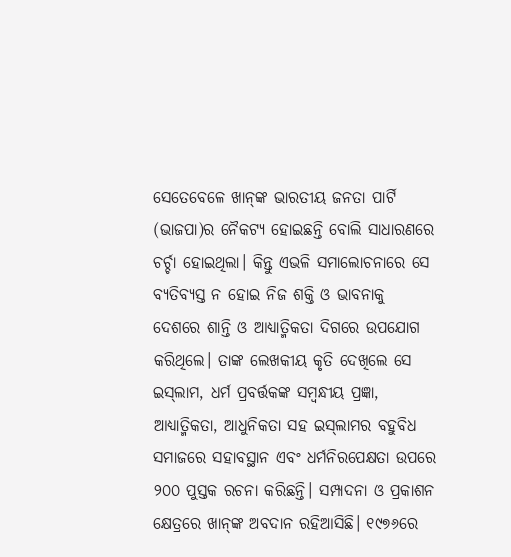ସେତେବେଳେ ଖାନ୍‌ଙ୍କ ଭାରତୀୟ ଜନତା ପାର୍ଟି (ଭାଜପା)ର ନୈକଟ୍ୟ ହୋଇଛନ୍ତି ବୋଲି ସାଧାରଣରେ ଚର୍ଚ୍ଚା ହୋଇଥିଲା। କିନ୍ତୁ ଏଭଳି ସମାଲୋଚନାରେ ସେ ବ୍ୟତିବ୍ୟସ୍ତ ନ ହୋଇ ନିଜ ଶକ୍ତି ଓ ଭାବନାକୁ ଦେଶରେ ଶାନ୍ତି ଓ ଆଧ୍ୟାତ୍ମିକତା ଦିଗରେ ଉପଯୋଗ କରିଥିଲେ। ତାଙ୍କ ଲେଖକୀୟ କୃତି ଦେଖିଲେ ସେ ଇସ୍‌ଲାମ, ଧର୍ମ ପ୍ରବର୍ତ୍ତକଙ୍କ ସମ୍ବନ୍ଧୀୟ ପ୍ରଜ୍ଞା, ଆଧ୍ୟାତ୍ମିକତା, ଆଧୁନିକତା ସହ ଇସ୍‌ଲାମର ବହୁବିଧ ସମାଜରେ ସହାବସ୍ଥାନ ଏବଂ ଧର୍ମନିରପେକ୍ଷତା ଉପରେ ୨୦୦ ପୁସ୍ତକ ରଚନା କରିଛନ୍ତି। ସମ୍ପାଦନା ଓ ପ୍ରକାଶନ କ୍ଷେତ୍ରରେ ଖାନ୍‌ଙ୍କ ଅବଦାନ ରହିଆସିଛି। ୧୯୭୬ରେ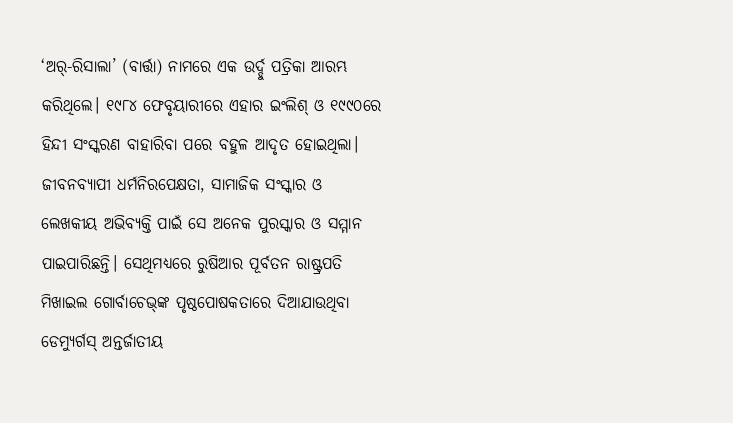‘ଅର୍‌-ରିସାଲା’ (ବାର୍ତ୍ତା) ନାମରେ ଏକ ଉର୍ଦ୍ଦୁ ପତ୍ରିକା ଆରମ୍ଭ କରିଥିଲେ। ୧୯୮୪ ଫେବୃୟାରୀରେ ଏହାର ଇଂଲିଶ୍‌ ଓ ୧୯୯୦ରେ ହିନ୍ଦୀ ସଂସ୍କରଣ ବାହାରିବା ପରେ ବହୁଳ ଆଦୃତ ହୋଇଥିଲା। ଜୀବନବ୍ୟାପୀ ଧର୍ମନିରପେକ୍ଷତା, ସାମାଜିକ ସଂସ୍କାର ଓ ଲେଖକୀୟ ଅଭିବ୍ୟକ୍ତି ପାଇଁ ସେ ଅନେକ ପୁରସ୍କାର ଓ ସମ୍ମାନ ପାଇପାରିଛନ୍ତି। ସେଥିମଧ୍ୟରେ ରୁଷିଆର ପୂର୍ବତନ ରାଷ୍ଟ୍ରପତି ମିଖାଇଲ ଗୋର୍ବାଚେଭ୍‌ଙ୍କ ପୃଷ୍ଠପୋଷକତାରେ ଦିଆଯାଉଥିବା ଡେମ୍ୟୁର୍ଗସ୍‌ ଅନ୍ତର୍ଜାତୀୟ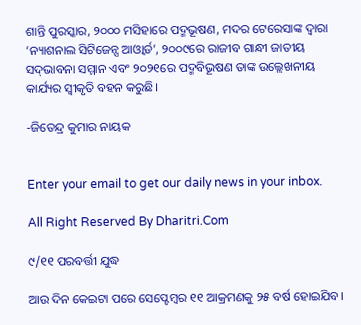ଶାନ୍ତି ପୁରସ୍କାର, ୨୦୦୦ ମସିହାରେ ପଦ୍ମଭୂଷଣ, ମଦର ଟେରେସାଙ୍କ ଦ୍ୱାରା ‘ନ୍ୟାଶନାଲ ସିଟିଜେନ୍ସ ଆଓ୍ବାର୍ଡ’, ୨୦୦୯ରେ ରାଜୀବ ଗାନ୍ଧୀ ଜାତୀୟ ସଦ୍‌ଭାବନା ସମ୍ମାନ ଏବଂ ୨୦୨୧ରେ ପଦ୍ମବିଭୂଷଣ ତାଙ୍କ ଉଲ୍ଲେଖନୀୟ କାର୍ଯ୍ୟର ସ୍ବୀକୃତି ବହନ କରୁଛି।

-ଜିତେନ୍ଦ୍ର କୁମାର ନାୟକ


Enter your email to get our daily news in your inbox.

All Right Reserved By Dharitri.Com

୯/୧୧ ପରବର୍ତ୍ତୀ ଯୁଦ୍ଧ

ଆଉ ଦିନ କେଇଟା ପରେ ସେପ୍ଟେମ୍ୱର ୧୧ ଆକ୍ରମଣକୁ ୨୫ ବର୍ଷ ହୋଇଯିବ।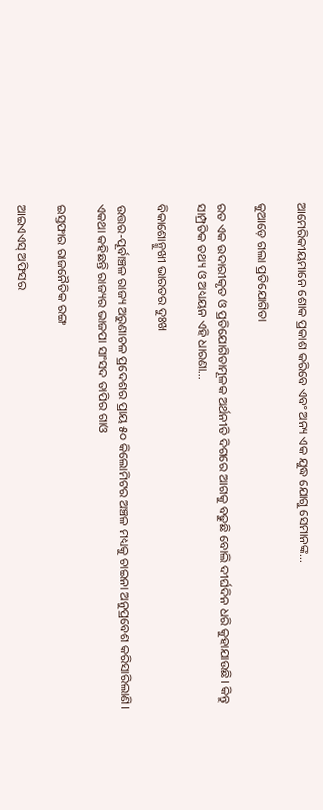ଆମେରିକୀୟମାନେ ଶୋକ ପ୍ରକାଶ କରିବେ ଏବଂ ଅନ୍ୟ ଏକ ଯୁଦ୍ଧ ଯୋଗୁ ସେମାନଙ୍କ…

କୁଆଡ଼େ ଗଲା ପ୍ରତିଯୋଗିତା

ରତ ଏକ ଉଦାରୀକୃତ ଓ ପ୍ରତିଯୋଗିତାମୂଳକ ଅର୍ଥନୀତି ଦିଗରେ ଆଗକୁ ବଢୁଛି ବୋଲି ଦୀର୍ଘଦିନ ଧରି କୁହାଯାଉଛି। କିନ୍ତୁ ସାମ୍ପ୍ରତିକ ତଥ୍ୟ ଓ ଅଧ୍ୟୟନ ଏହି ଧାରଣା…

ବିକାଶୋନ୍ମୁଖୀ ଭାରତର ଦୁଃଖ

ଉତ୍ତର-ପୂର୍ବାଞ୍ଚଳ ରାଜ୍ୟ ଅରୁଣାଚଳ ପ୍ରଦେଶର ପ୍ରାୟ ୫୦ କିଲୋମିଟର ଅଞ୍ଚଳ ମଧ୍ୟକୁ ଚାଇନା ଅନୁପ୍ରବେଶ କରିସାରିଲାଣି। ଏକଥା କହିଛନ୍ତି ରାଜ୍ୟର ଭାଜପା ସାଂସଦ ତାପିର ଗାଓ

ଇସ୍ତଫାର ରାଜନୈତିକ ରଙ୍ଗ

ଆଇଏଏସ୍‌ ଅଫିସର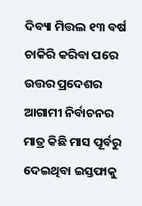ଦିବ୍ୟା ମିତ୍ତଲ ୧୩ ବର୍ଷ ଚାକିରି କରିବା ପରେ ଉତ୍ତର ପ୍ରଦେଶର ଆଗାମୀ ନିର୍ବାଚନର ମାତ୍ର କିଛି ମାସ ପୂର୍ବରୁ ଦେଇଥିବା ଇସ୍ତଫାକୁ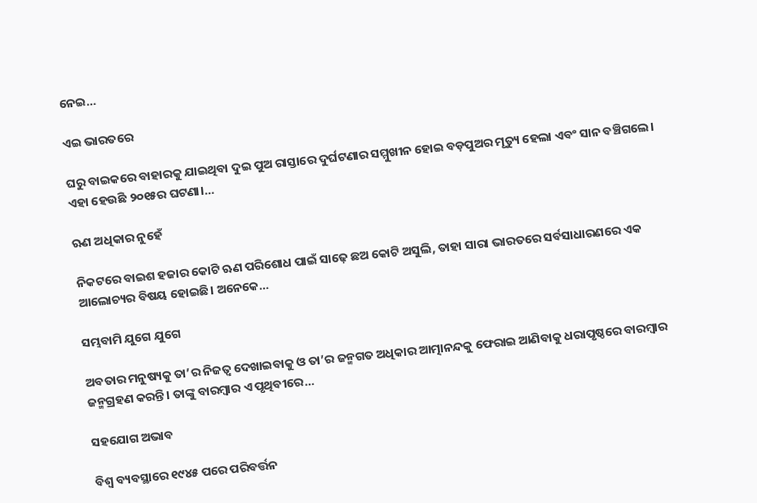ନେଇ…

ଏଇ ଭାରତରେ

ଘରୁ ବାଇକରେ ବାହାରକୁ ଯାଇଥିବା ଦୁଇ ପୁଅ ରାସ୍ତାରେ ଦୁର୍ଘଟଣାର ସମ୍ମୁଖୀନ ହୋଇ ବଡ଼ପୁଅର ମୃତ୍ୟୁ ହେଲା ଏବଂ ସାନ ବଞ୍ଚିଗଲେ। ଏହା ହେଉଛି ୨୦୧୫ର ଘଟଣା।…

ଋଣ ଅଧିକାର ନୁହେଁ

ନିକଟରେ ବାଇଶ ହଜାର କୋଟି ଋଣ ପରିଶୋଧ ପାଇଁ ସାଢ଼େ ଛଅ କୋଟି ଅସୁଲି, ତାହା ସାରା ଭାରତରେ ସର୍ବସାଧାରଣରେ ଏକ ଆଲୋଚ୍ୟର ବିଷୟ ହୋଇଛି। ଅନେକେ…

ସମ୍ଭବାମି ଯୁଗେ ଯୁଗେ

ଅବତାର ମନୁଷ୍ୟକୁ ତା’ର ନିଜତ୍ୱ ଦେଖାଇବାକୁ ଓ ତା’ର ଜନ୍ମଗତ ଅଧିକାର ଆତ୍ମାନନ୍ଦକୁ ଫେରାଇ ଆଣିବାକୁ ଧରାପୃଷ୍ଠରେ ବାରମ୍ବାର ଜନ୍ମଗ୍ରହଣ କରନ୍ତି। ତାଙ୍କୁ ବାରମ୍ବାର ଏ ପୃଥିବୀରେ…

ସହଯୋଗ ଅଭାବ

ବିଶ୍ୱ ବ୍ୟବସ୍ଥାରେ ୧୯୪୫ ପରେ ପରିବର୍ତ୍ତନ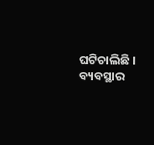ଘଟିଚାଲିଛି । ବ୍ୟବସ୍ଥାର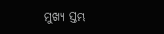ମୁଖ୍ୟ ସ୍ତମ୍ଭ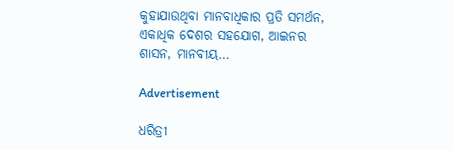କୁହାଯାଉଥିବା ମାନବାଧିକାର ପ୍ରତି ସମର୍ଥନ, ଏକାଧିକ ଦେଶର ସହଯୋଗ, ଆଇନର ଶାସନ, ମାନବୀୟ…

Advertisement

ଧରିତ୍ରୀ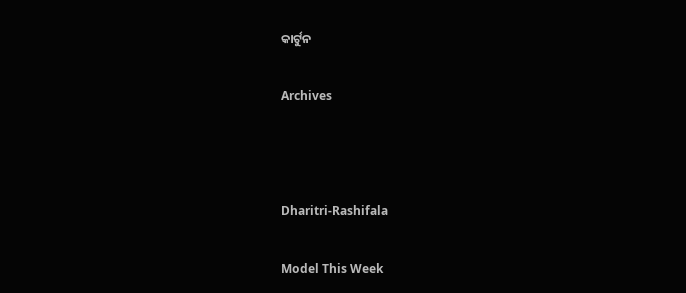କାର୍ଟୁନ

Archives



Dharitri-Rashifala

Model This Week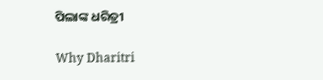ପିଲାଙ୍କ ଧରିତ୍ରୀ

Why Dharitri